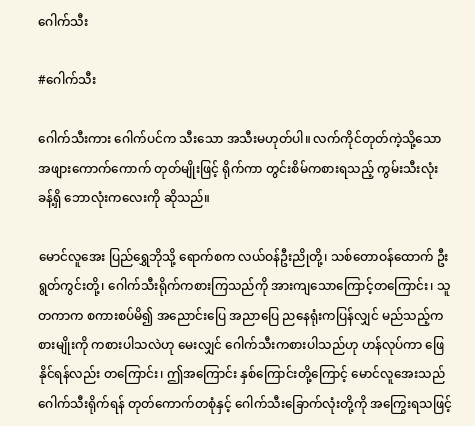ဂေါက်သီး

#ဂေါက်သီး

ဂေါက်သီးကား ဂေါက်ပင်က သီးသော အသီးမဟုတ်ပါ။ လက်ကိုင်တုတ်ကဲ့သို့သော အဖျားကောက်ကောက် တုတ်မျိုးဖြင့် ရိုက်ကာ တွင်းစိမ်ကစားရသည့် ကွမ်းသီးလုံးခန့်ရှိ ဘောလုံးကလေးကို ဆိုသည်။

မောင်လူအေး ပြည်ရွှေဘိုသို့ ရောက်စက လယ်ဝန်ဦးညိုတို့၊ သစ်တောဝန်ထောက် ဦးရွတ်ကွင်းတို့၊ ဂေါက်သီးရိုက်ကစားကြသည်ကို အားကျသောကြောင့်တကြောင်း၊ သူတကာက စကားစပ်မိ၍ အညောင်းပြေ အညာပြေ ညနေရုံးကပြန်လျှင် မည်သည့်ကစားမျိုးကို ကစားပါသလဲဟု မေးလျှင် ဂေါက်သီးကစားပါသည်ဟု ဟန်လုပ်ကာ ဖြေနိုင်ရန်လည်း တကြောင်း၊ ဤအကြောင်း နှစ်ကြောင်းတို့ကြောင့် မောင်လူအေးသည် ဂေါက်သီးရိုက်ရန် တုတ်ကောက်တစုံနှင့် ဂေါက်သီးခြောက်လုံးတို့ကို အကြွေးရသဖြင့်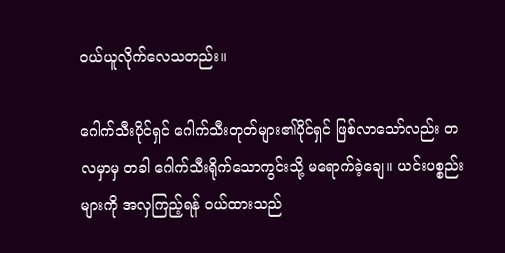ဝယ်ယူလိုက်လေသတည်း။

ဂေါက်သီးပိုင်ရှင် ဂေါက်သီးတုတ်များ၏ပိုင်ရှင် ဖြစ်လာသော်လည်း တလမှာမှ တခါ ဂေါက်သီးရိုက်သောကွင်းသို့ မရောက်ခဲ့ချေ။ ယင်းပစ္စည်းများကို အလှကြည့်ရန် ဝယ်ထားသည်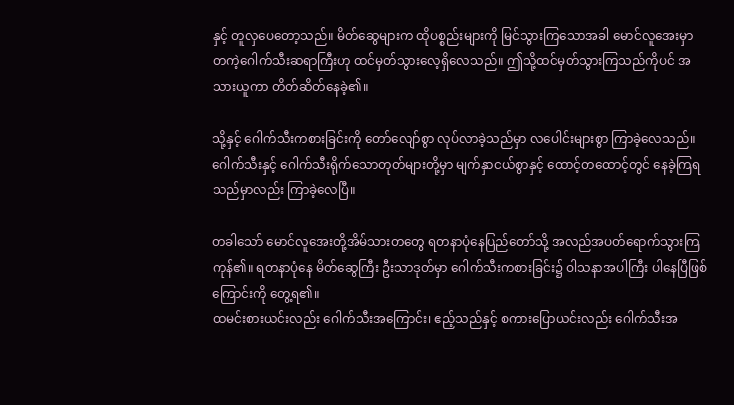နှင့် တူလှပေတော့သည်။ မိတ်ဆွေများက ထိုပစ္စည်းများကို မြင်သွားကြသောအခါ မောင်လူအေးမှာ တကဲ့ဂေါက်သီးဆရာကြီးဟု ထင်မှတ်သွားလေ့ရှိလေသည်။ ဤသို့ထင်မှတ်သွားကြသည်ကိုပင် အသားယူကာ တိတ်ဆိတ်နေခဲ့၏။

သို့နှင့် ဂေါက်သီးကစားခြင်းကို တော်လျော်စွာ လုပ်လာခဲ့သည်မှာ လပေါင်းများစွာ ကြာခဲ့လေသည်။ ဂေါက်သီးနှင့် ဂေါက်သီးရိုက်သောတုတ်များတို့မှာ မျက်နှာငယ်စွာနှင့် ထောင့်တထောင့်တွင် နေခဲ့ကြရသည်မှာလည်း ကြာခဲ့လေပြီ။

တခါသော် မောင်လူအေးတို့အိမ်သားတတွေ ရတနာပုံနေပြည်တော်သို့ အလည်အပတ်ရောက်သွားကြကုန်၏။ ရတနာပုံနေ မိတ်ဆွေကြီး ဦးသာဒုတ်မှာ ဂေါက်သီးကစားခြင်း၌ ဝါသနာအပါကြီး ပါနေပြီဖြစ်ကြောင်းကို တွေ့ရ၏။
ထမင်းစားယင်းလည်း ဂေါက်သီးအကြောင်း၊ ဧည့်သည်နှင့် စကားပြောယင်းလည်း ဂေါက်သီးအ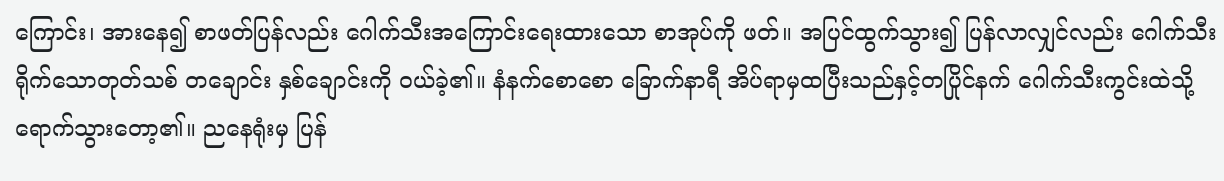ကြောင်း၊ အားနေ၍ စာဖတ်ပြန်လည်း ဂေါက်သီးအကြောင်းရေးထားသော စာအုပ်ကို ဖတ်။ အပြင်ထွက်သွား၍ ပြန်လာလျှင်လည်း ဂေါက်သီးရိုက်သောတုတ်သစ် တချောင်း နှစ်ချောင်းကို ဝယ်ခဲ့၏။ နံနက်စောစော ခြောက်နာရီ အိပ်ရာမှထပြီးသည်နှင့်တပြိုင်နက် ဂေါက်သီးကွင်းထဲသို့ ရောက်သွားတော့၏။ ညနေရုံးမှ ပြန်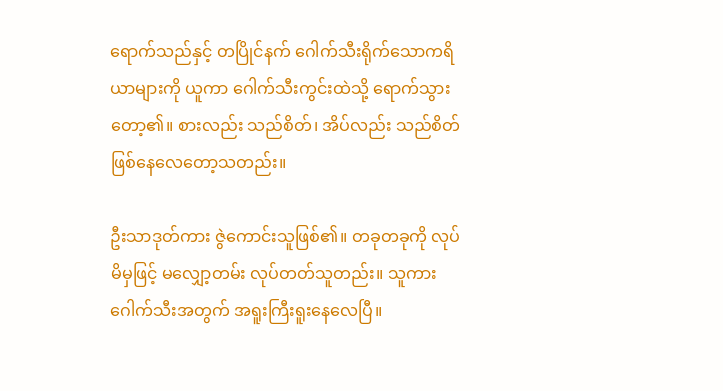ရောက်သည်နှင့် တပြိုင်နက် ဂေါက်သီးရိုက်သောကရိယာများကို ယူကာ ဂေါက်သီးကွင်းထဲသို့ ရောက်သွားတော့၏။ စားလည်း သည်စိတ်၊ အိပ်လည်း သည်စိတ် ဖြစ်နေလေတော့သတည်း။

ဦးသာဒုတ်ကား ဇွဲကောင်းသူဖြစ်၏။ တခုတခုကို လုပ်မိမှဖြင့် မလျှော့တမ်း လုပ်တတ်သူတည်း။ သူကား ဂေါက်သီးအတွက် အရူးကြီးရူးနေလေပြီ။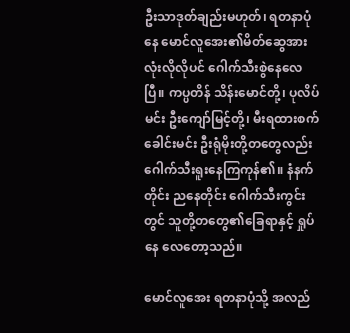ဦးသာဒုတ်ချည်းမဟုတ်၊ ရတနာပုံနေ မောင်လူအေး၏မိတ်ဆွေအားလုံးလိုလိုပင် ဂေါက်သီးစွဲနေလေပြီ။ ကပ္ပတိန် သိန်းမောင်တို့၊ ပုလိပ်မင်း ဦးကျော်မြင့်တို့၊ မီးရထားစက်ခေါင်းမင်း ဦးရုံမိုးတို့တတွေလည်း ဂေါက်သီးရူးနေကြကုန်၏။ နံနက်တိုင်း ညနေတိုင်း ဂေါက်သီးကွင်းတွင် သူတို့တတွေ၏ခြေရာနှင့် ရှုပ်နေ လေတော့သည်။

မောင်လူအေး ရတနာပုံသို့ အလည်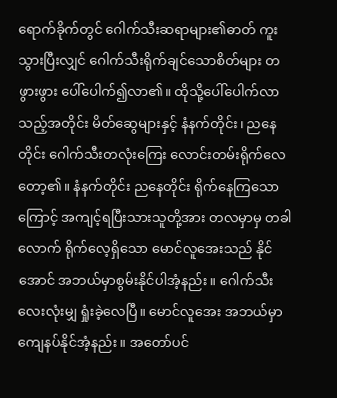ရောက်ခိုက်တွင် ဂေါက်သီးဆရာများ၏ဓာတ် ကူးသွားပြီးလျှင် ဂေါက်သီးရိုက်ချင်သောစိတ်များ တဖွားဖွား ပေါ်ပေါက်၍လာ၏။ ထိုသို့ပေါ်ပေါက်လာသည့်အတိုင်း မိတ်ဆွေများနှင့် နံနက်တိုင်း၊ ညနေတိုင်း ဂေါက်သီးတလုံးကြေး လောင်းတမ်းရိုက်လေတော့၏။ နံနက်တိုင်း ညနေတိုင်း ရိုက်နေကြသောကြောင့် အကျင့်ရပြီးသားသူတို့အား တလမှာမှ တခါလောက် ရိုက်လေ့ရှိသော မောင်လူအေးသည် နိုင်အောင် အဘယ်မှာစွမ်းနိုင်ပါအံ့နည်း။ ဂေါက်သီး လေးလုံးမျှ ရှုံးခဲ့လေပြီ။ မောင်လူအေး အဘယ်မှာ ကျေနပ်နိုင်အံ့နည်း။ အတော်ပင်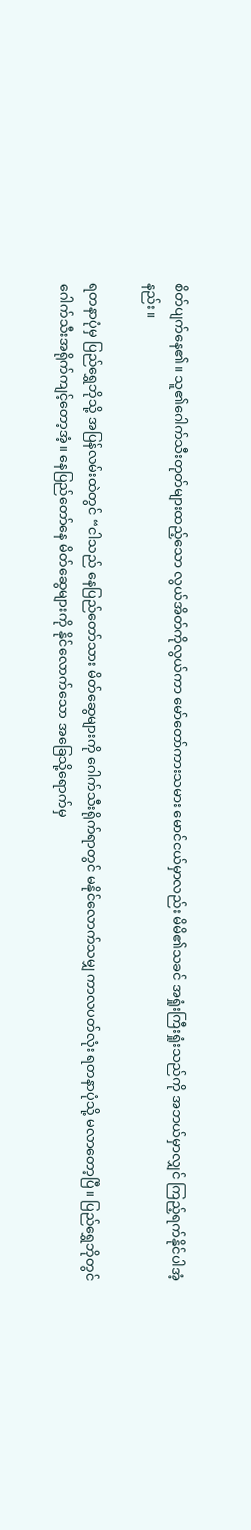စိတ်ပျက်နေ၏။ သူ၏ဂေါက်သီးတုတ်များထည့်သော လွယ်အိတ်ကိုလွယ်ကာ မော်တော်ကားသမား မောင်ငယ်မှာလည်း မိမိ၏သခင် အရှုံးကြီးရှုံးသည်ကို အဘယ်မှာလျှင် ကြည့်ရက်နိုင်ပါအံ့နည်း။

ရတနာပုံမှ ပြည်ရွှေဘိုသို့ အပြန်လမ်းထဲတွင် “ငါသည် နေပြည်တော်သား မိတ်ဆွေများကို ဂေါက်သီးရိုက်ရာတွင် မနိုင်လောက်သမျှ ကာလပတ်လုံး ရတနာပုံသို့ မလာတော့ပြီ။ ပြည်ရွှေဘိုတွင် ဂေါက်သီးအရိုက်ကျင့်တော့အံ့။ နေပြည်တော်နေ မိတ်ဆွေများကို နိုင်လောက်သော အခြေသို့ရောက်မှ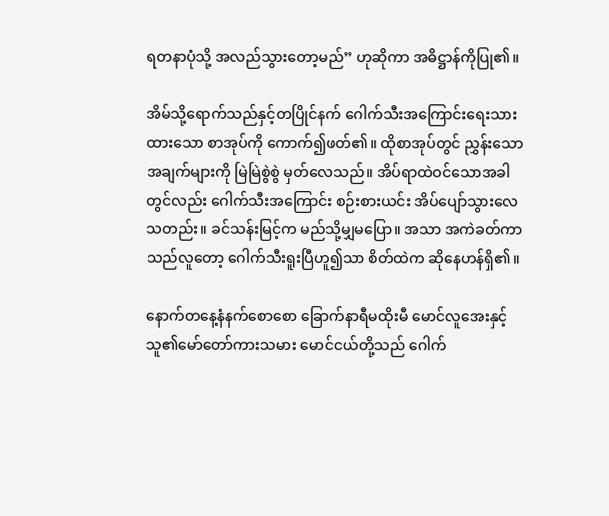ရတနာပုံသို့ အလည်သွားတော့မည်” ဟုဆိုကာ အဓိဋ္ဌာန်ကိုပြု၏။

အိမ်သို့ရောက်သည်နှင့်တပြိုင်နက် ဂေါက်သီးအကြောင်းရေးသားထားသော စာအုပ်ကို ကောက်၍ဖတ်၏။ ထိုစာအုပ်တွင် ညွှန်းသောအချက်များကို မြဲမြဲစွဲစွဲ မှတ်လေသည်။ အိပ်ရာထဲဝင်သောအခါတွင်လည်း ဂေါက်သီးအကြောင်း စဉ်းစားယင်း အိပ်ပျော်သွားလေသတည်း။ ခင်သန်းမြင့်က မည်သို့မျှမပြော။ အသာ အကဲခတ်ကာ သည်လူတော့ ဂေါက်သီးရူးပြီဟူ၍သာ စိတ်ထဲက ဆိုနေဟန်ရှိ၏။

နောက်တနေ့နံနက်စောစော ခြောက်နာရီမထိုးမီ မောင်လူအေးနှင့် သူ၏မော်တော်ကားသမား မောင်ငယ်တို့သည် ဂေါက်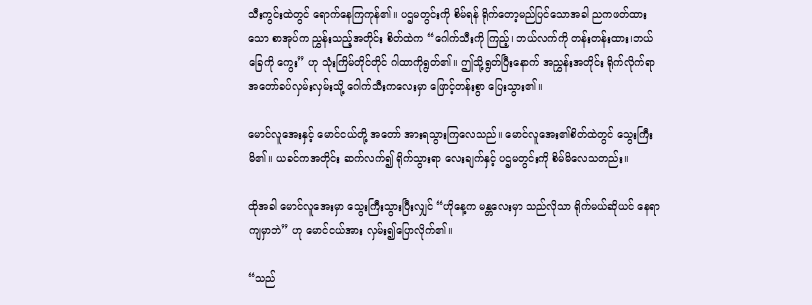သီးကွင်းထဲတွင် ရောက်နေကြကုန်၏။ ပဌမတွင်းကို စိမ်ရန် ရိုက်တော့မည်ပြင်သောအခါ ညကဖတ်ထားသော စာအုပ်က ညွှန်းသည့်အတိုင်း စိတ်ထဲက “ဂေါက်သီးကို ကြည့်၊ ဘယ်လက်ကို တန်းတန်းထား၊ဘယ်ခြေကို ကွေး” ဟု သုံးကြိမ်တိုင်တိုင် ဂါထာကိုရွတ်၏။ ဤသို့ရွတ်ပြီးနောက် အညွှန်းအတိုင်း ရိုက်လိုက်ရာ အတော်ခပ်လှမ်းလှမ်းသို့ ဂေါက်သီးကလေးမှာ ဖြောင့်တန်းစွာ ပြေးသွား၏။

မောင်လူအေးနှင့် မောင်ငယ်တို့ အတော် အားရသွားကြလေသည်။ မောင်လူအေး၏စိတ်ထဲတွင် သွေးကြီးမိ၏။ ယခင်ကအတိုင်း ဆက်လက်၍ ရိုက်သွားရာ လေးချက်နှင့် ပဌမတွင်းကို စိမ်မိလေသတည်း။

ထိုအခါ မောင်လူအေးမှာ သွေးကြီးသွားပြီးလျှင် “ဟိုနေ့က မန္တလေးမှာ သည်လိုသာ ရိုက်မယ်ဆိုယင် နေရာကျမှာဘဲ” ဟု မောင်ငယ်အား လှမ်း၍ပြောလိုက်၏။

“သည်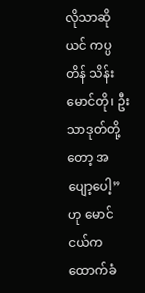လိုသာဆိုယင် ကပ္ပတိန် သိန်းမောင်တို၊ ဦးသာဒုတ်တို့တော့ အပျော့ပေါ့” ဟု မောင်ငယ်က ထောက်ခံ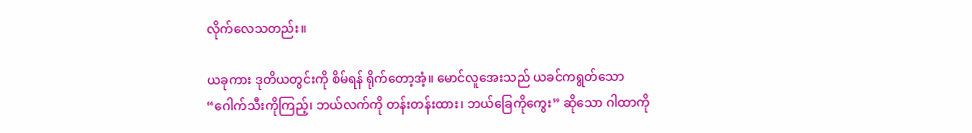လိုက်လေသတည်း။

ယခုကား ဒုတိယတွင်းကို စိမ်ရန် ရိုက်တော့အံ့။ မောင်လူအေးသည် ယခင်ကရွတ်သော “ဂေါက်သီးကိုကြည့်၊ ဘယ်လက်ကို တန်းတန်းထား၊ ဘယ်ခြေကိုကွေး” ဆိုသော ဂါထာကို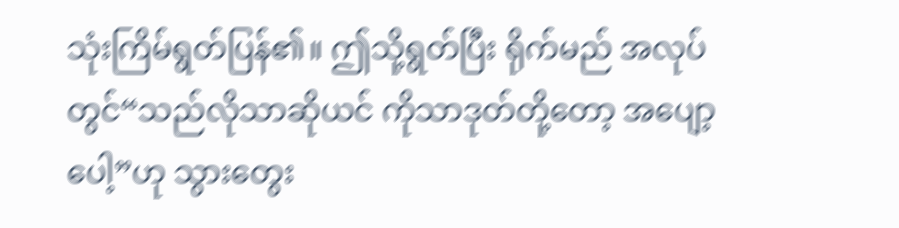သုံးကြိမ်ရွတ်ပြန်၏။ ဤသို့ရွတ်ပြီး ရိုက်မည် အလုပ်တွင်“သည်လိုသာဆိုယင် ကိုသာဒုတ်တို့တော့ အပျော့ပေါ့”ဟု သွားတွေး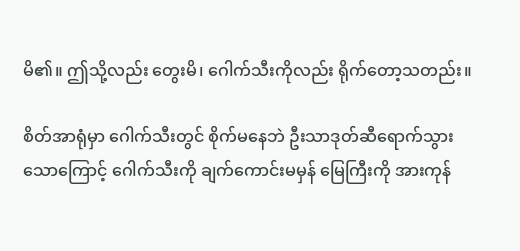မိ၏။ ဤသို့လည်း တွေးမိ၊ ဂေါက်သီးကိုလည်း ရိုက်တော့သတည်း။

စိတ်အာရုံမှာ ဂေါက်သီးတွင် စိုက်မနေဘဲ ဦးသာဒုတ်ဆီရောက်သွားသောကြောင့် ဂေါက်သီးကို ချက်ကောင်းမမှန် မြေကြီးကို အားကုန်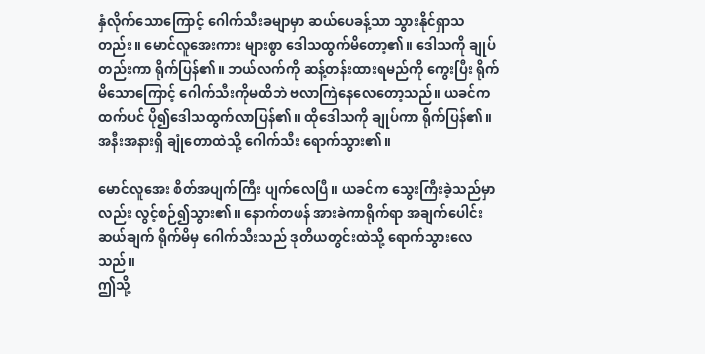နှံလိုက်သောကြောင့် ဂေါက်သီးခမျာမှာ ဆယ်ပေခန့်သာ သွားနိုင်ရှာသတည်း။ မောင်လူအေးကား များစွာ ဒေါသထွက်မိတော့၏။ ဒေါသကို ချုပ်တည်းကာ ရိုက်ပြန်၏။ ဘယ်လက်ကို ဆန့်တန်းထားရမည်ကို ကွေးပြီး ရိုက်မိသောကြောင့် ဂေါက်သီးကိုမထိဘဲ ဗလာကြဲနေလေတော့သည်။ ယခင်ကထက်ပင် ပို၍ဒေါသထွက်လာပြန်၏။ ထိုဒေါသကို ချုပ်ကာ ရိုက်ပြန်၏။ အနီးအနားရှိ ချုံတောထဲသို့ ဂေါက်သီး ရောက်သွား၏။

မောင်လူအေး စိတ်အပျက်ကြီး ပျက်လေပြီ။ ယခင်က သွေးကြီးခဲ့သည်မှာလည်း လွင့်စဉ်၍သွား၏။ နောက်တဖန် အားခဲကာရိုက်ရာ အချက်ပေါင်း ဆယ်ချက် ရိုက်မိမှ ဂေါက်သီးသည် ဒုတိယတွင်းထဲသို့ ရောက်သွားလေသည်။
ဤသို့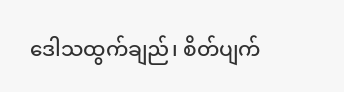ဒေါသထွက်ချည်၊ စိတ်ပျက်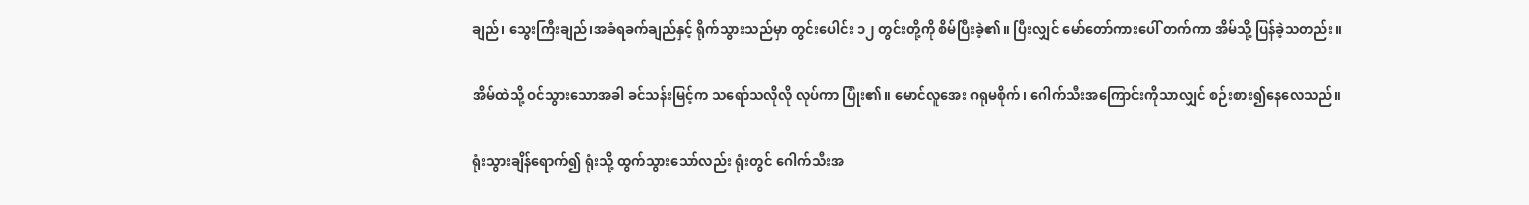ချည်၊ သွေးကြီးချည်၊အခံရခက်ချည်နှင့် ရိုက်သွားသည်မှာ တွင်းပေါင်း ၁၂ တွင်းတို့ကို စိမ်ပြီးခဲ့၏။ ပြီးလျှင် မော်တော်ကားပေါ် တက်ကာ အိမ်သို့ ပြန်ခဲ့သတည်း။

အိမ်ထဲသို့ ဝင်သွားသောအခါ ခင်သန်းမြင့်က သရော်သလိုလို လုပ်ကာ ပြုံး၏။ မောင်လူအေး ဂရုမစိုက်၊ ဂေါက်သီးအကြောင်းကိုသာလျှင် စဉ်းစား၍နေလေသည်။

ရုံးသွားချိန်ရောက်၍ ရုံးသို့ ထွက်သွားသော်လည်း ရုံးတွင် ဂေါက်သီးအ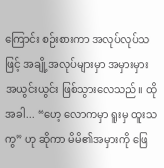ကြောင်း စဉ်းစားကာ အလုပ်လုပ်သဖြင့် အချို့အလုပ်များမှာ အမှားမှားအယွင်းယွင်း ဖြစ်သွားလေသည်။ ထိုအခါ... “ဟေ့ လောကမှာ ရူးမှ ထူးသကွ” ဟု ဆိုကာ မိမိ၏အမှားကို ဖြေ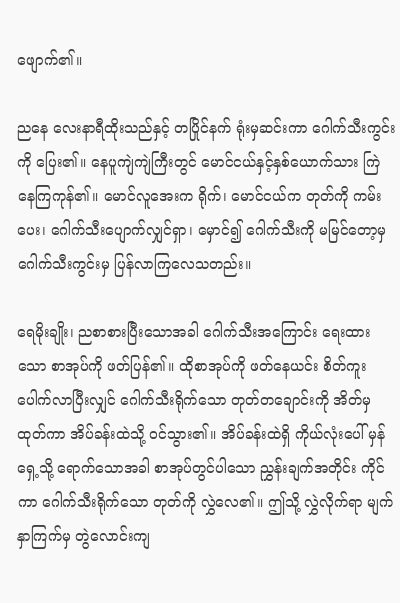ဖျောက်၏။

ညနေ လေးနာရီထိုးသည်နှင့် တပြိုင်နက် ရုံးမှဆင်းကာ ဂေါက်သီးကွင်းကို ပြေး၏။ နေပူကျဲကျဲကြီးတွင် မောင်ငယ်နှင့်နှစ်ယောက်သား ကြဲနေကြကုန်၏။ မောင်လူအေးက ရိုက်၊ မောင်ငယ်က တုတ်ကို ကမ်းပေး၊ ဂေါက်သီးပျောက်လျှင်ရှာ၊ မှောင်၍ ဂေါက်သီးကို မမြင်တော့မှ ဂေါက်သီးကွင်းမှ ပြန်လာကြလေသတည်း။

ရေမိုးချိုး၊ ညစာစားပြီးသောအခါ ဂေါက်သီးအကြောင်း ရေးထားသော စာအုပ်ကို ဖတ်ပြန်၏။ ထိုစာအုပ်ကို ဖတ်နေယင်း စိတ်ကူးပေါက်လာပြီးလျှင် ဂေါက်သီးရိုက်သော တုတ်တချောင်းကို အိတ်မှ ထုတ်ကာ အိပ်ခန်းထဲသို့ ဝင်သွား၏။ အိပ်ခန်းထဲရှိ ကိုယ်လုံးပေါ် မှန်ရှေ့သို့ ရောက်သောအခါ စာအုပ်တွင်ပါသော ညွှန်းချက်အတိုင်း ကိုင်ကာ ဂေါက်သီးရိုက်သော တုတ်ကို လွှဲလေ၏။ ဤသို့ လွှဲလိုက်ရာ မျက်နှာကြက်မှ တွဲလောင်းကျ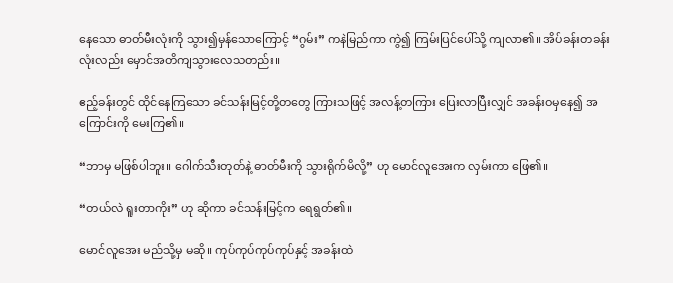နေသော ဓာတ်မီးလုံးကို သွား၍မှန်သောကြောင့် “ဂွမ်း” ကနဲမြည်ကာ ကွဲ၍ ကြမ်းပြင်ပေါ်သို့ ကျလာ၏။ အိပ်ခန်းတခန်းလုံးလည်း မှောင်အတိကျသွားလေသတည်း။

ဧည့်ခန်းတွင် ထိုင်နေကြသော ခင်သန်းမြင့်တို့တတွေ ကြားသဖြင့် အလန့်တကြား ပြေးလာပြီးလျှင် အခန်းဝမှနေ၍ အကြောင်းကို မေးကြ၏။

“ဘာမှ မဖြစ်ပါဘူး။ ဂေါက်သီးတုတ်နဲ့ ဓာတ်မီးကို သွားရိုက်မိလို့” ဟု မောင်လူအေးက လှမ်းကာ ဖြေ၏။

“တယ်လဲ ရူးတာကိုး” ဟု ဆိုကာ ခင်သန်းမြင့်က ရေရွတ်၏။

မောင်လူအေး မည်သို့မှ မဆို။ ကုပ်ကုပ်ကုပ်ကုပ်နှင့် အခန်းထဲ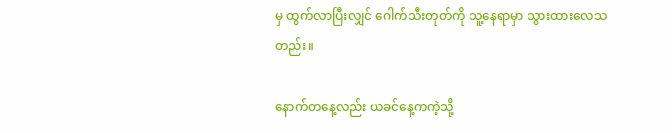မှ ထွက်လာပြီးလျှင် ဂေါက်သီးတုတ်ကို သူ့နေရာမှာ သွားထားလေသတည်း။

နောက်တနေ့လည်း ယခင်နေ့ကကဲ့သို့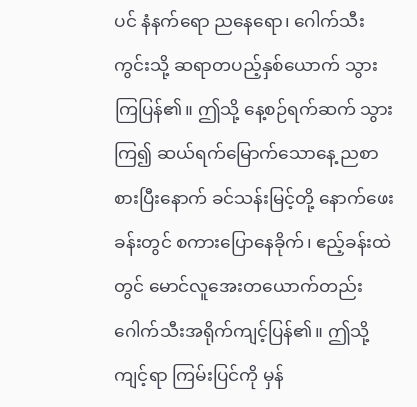ပင် နံနက်ရော ညနေရော၊ ဂေါက်သီးကွင်းသို့ ဆရာတပည့်နှစ်ယောက် သွားကြပြန်၏။ ဤသို့ နေ့စဉ်ရက်ဆက် သွားကြ၍ ဆယ်ရက်မြောက်သောနေ့ ညစာစားပြီးနောက် ခင်သန်းမြင့်တို့ နောက်ဖေးခန်းတွင် စကားပြောနေခိုက်၊ ဧည့်ခန်းထဲတွင် မောင်လူအေးတယောက်တည်း ဂေါက်သီးအရိုက်ကျင့်ပြန်၏။ ဤသို့ကျင့်ရာ ကြမ်းပြင်ကို မှန်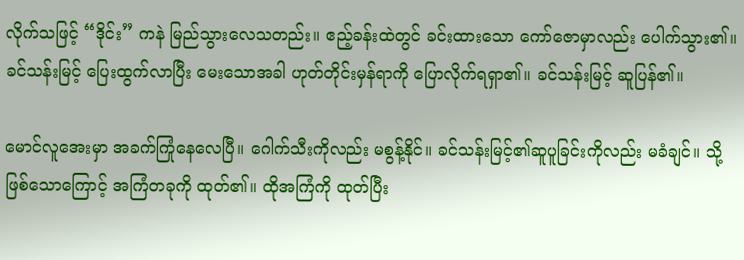လိုက်သဖြင့် “ဒိုင်း” ကနဲ မြည်သွားလေသတည်း။ ဧည့်ခန်းထဲတွင် ခင်းထားသော ကော်ဇောမှာလည်း ပေါက်သွား၏။ ခင်သန်းမြင့် ပြေးထွက်လာပြီး မေးသောအခါ ဟုတ်တိုင်းမှန်ရာကို ပြောလိုက်ရရှာ၏။ ခင်သန်းမြင့် ဆူပြန်၏။

မောင်လူအေးမှာ အခက်ကြုံနေလေပြီ။ ဂေါက်သီးကိုလည်း မစွန့်နိုင်။ ခင်သန်းမြင့်၏ဆူပူခြင်းကိုလည်း မခံချင်။ သို့ဖြစ်သောကြောင့် အကြံတခုကို ထုတ်၏။ ထိုအကြံကို ထုတ်ပြီး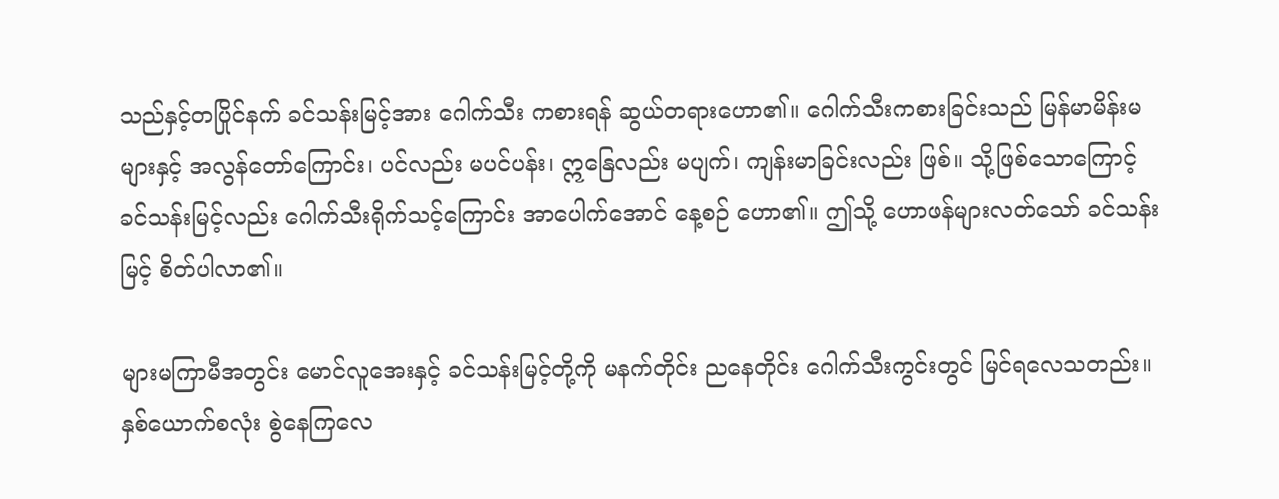သည်နှင့်တပြိုင်နက် ခင်သန်းမြင့်အား ဂေါက်သီး ကစားရန် ဆွယ်တရားဟော၏။ ဂေါက်သီးကစားခြင်းသည် မြန်မာမိန်းမများနှင့် အလွန်တော်ကြောင်း၊ ပင်လည်း မပင်ပန်း၊ ဣနြေလည်း မပျက်၊ ကျန်းမာခြင်းလည်း ဖြစ်။ သို့ဖြစ်သောကြောင့် ခင်သန်းမြင့်လည်း ဂေါက်သီးရိုက်သင့်ကြောင်း အာပေါက်အောင် နေ့စဉ် ဟော၏။ ဤသို့ ဟောဖန်များလတ်သော် ခင်သန်းမြင့် စိတ်ပါလာ၏။

များမကြာမီအတွင်း မောင်လူအေးနှင့် ခင်သန်းမြင့်တို့ကို မနက်တိုင်း ညနေတိုင်း ဂေါက်သီးကွင်းတွင် မြင်ရလေသတည်း။ နှစ်ယောက်စလုံး စွဲနေကြလေ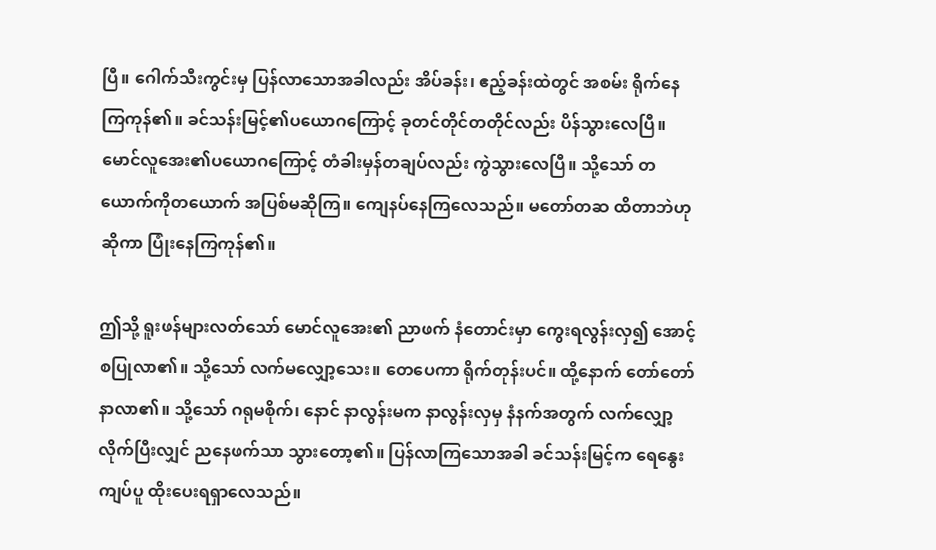ပြီ။ ဂေါက်သီးကွင်းမှ ပြန်လာသောအခါလည်း အိပ်ခန်း၊ ဧည့်ခန်းထဲတွင် အစမ်း ရိုက်နေကြကုန်၏။ ခင်သန်းမြင့်၏ပယောဂကြောင့် ခုတင်တိုင်တတိုင်လည်း ပိန်သွားလေပြီ။ မောင်လူအေး၏ပယောဂကြောင့် တံခါးမှန်တချပ်လည်း ကွဲသွားလေပြီ။ သို့သော် တယောက်ကိုတယောက် အပြစ်မဆိုကြ။ ကျေနပ်နေကြလေသည်။ မတော်တဆ ထိတာဘဲဟု ဆိုကာ ပြုံးနေကြကုန်၏။

ဤသို့ ရူးဖန်များလတ်သော် မောင်လူအေး၏ ညာဖက် နံတောင်းမှာ ကွေးရလွန်းလှ၍ အောင့်စပြုလာ၏။ သို့သော် လက်မလျှော့သေး။ တေပေကာ ရိုက်တုန်းပင်။ ထို့နောက် တော်တော်နာလာ၏။ သို့သော် ဂရုမစိုက်၊ နောင် နာလွန်းမက နာလွန်းလှမှ နံနက်အတွက် လက်လျှော့လိုက်ပြီးလျှင် ညနေဖက်သာ သွားတော့၏။ ပြန်လာကြသောအခါ ခင်သန်းမြင့်က ရေနွေးကျပ်ပူ ထိုးပေးရရှာလေသည်။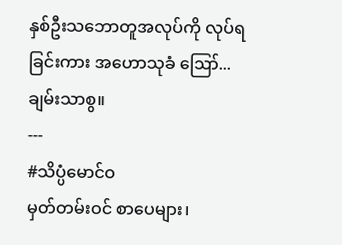နှစ်ဦးသဘောတူအလုပ်ကို လုပ်ရခြင်းကား အဟောသုခံ ဪ... ချမ်းသာစွ။
---
#သိပ္ပံမောင်ဝ
မှတ်တမ်းဝင် စာပေများ၊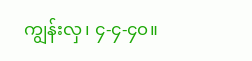ကျွန်းလှ၊ ၄-၄-၄၀။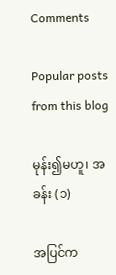Comments

Popular posts from this blog

မုန်း၍မဟူ၊ အခန်း (၁)

အပြင်က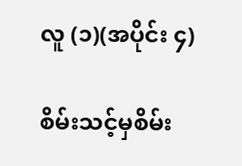လူ (၁)(အပိုင်း ၄)

စိမ်းသင့်မှစိမ်း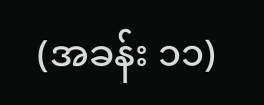(အခန်း ၁၁)